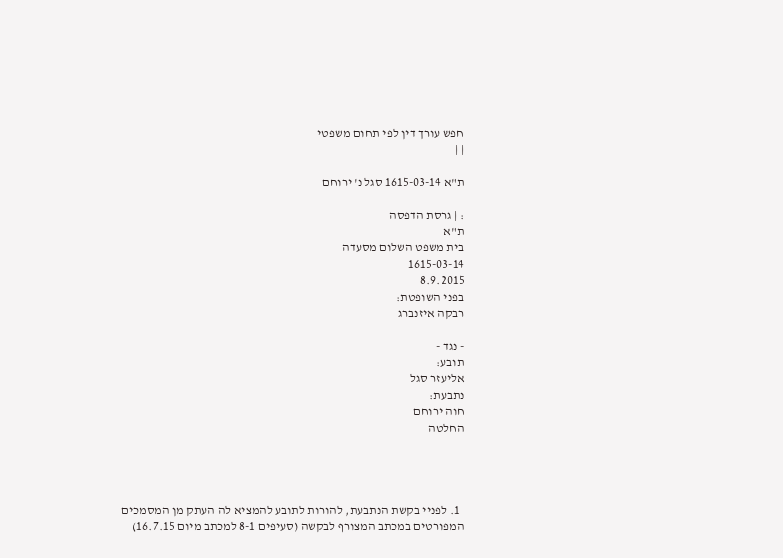חפש עורך דין לפי תחום משפטי
| |

ת"א 1615-03-14 סגל נ' ירוחם

: | גרסת הדפסה
ת"א
בית משפט השלום מסעדה
1615-03-14
8.9.2015
בפני השופטת:
רבקה איזנברג

- נגד -
תובע:
אליעזר סגל
נתבעת:
חוה ירוחם
החלטה




  1. לפניי בקשת הנתבעת, להורות לתובע להמציא לה העתק מן המסמכים המפורטים במכתב המצורף לבקשה (סעיפים 8-1 למכתב מיום 16.7.15)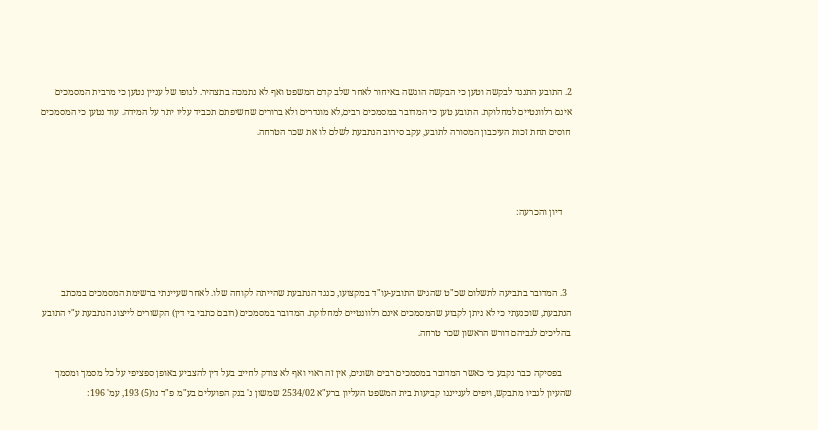2. התובע התנגד לבקשה וטען כי הבקשה הוגשה באיחור לאחר שלב קדם המשפט ואף לא נתמכה בתצהיר. לגופו של עניין נטען כי מרבית המסמכים אינם רלוונטיים למחלוקת. התובע טען כי המדובר במסמכים רבים,לא מוגדרים ולא ברורים שחשיפתם תכביד עליו יתר על המידה. עוד נטען כי המסמכים חוסים תחת זכות העיכבון המסורה לתובע, עקב סירוב הנתבעת לשלם לו את שכר הטרחה.



    דיון והכרעה:



  3. המדובר בתביעה לתשלום שכ"ט שהגיש התובע-עו"ד במקצועו, כנגד הנתבעת שהייתה לקוחה שלו. לאחר שעיינתי ברשימת המסמכים במכתב הנתבעת, שוכנעתי כי לא ניתן לקבוע שהמסמכים אינם רלוונטיים למחלוקת. המדובר במסמכים (רובם כתבי בי דין) הקשורים לייצוג הנתבעת ע"י התובע בהליכים לגביהם דורש הראשון שכר טרחה.

    בפסיקה כבר נקבע כי כאשר המדובר במסמכים רבים ושונים, אין זה ראוי ואף לא צודק לחייב בעל דין להצביע באופן ספציפי על כל מסמך ומסמך שהעיון לגביו מתבקש, ויפים לענייננו קביעות בית המשפט העליון ברע"א 2534/02 שמשון נ' בנק הפועלים בע"מ פ"ד נו(5) 193, עמ' 196: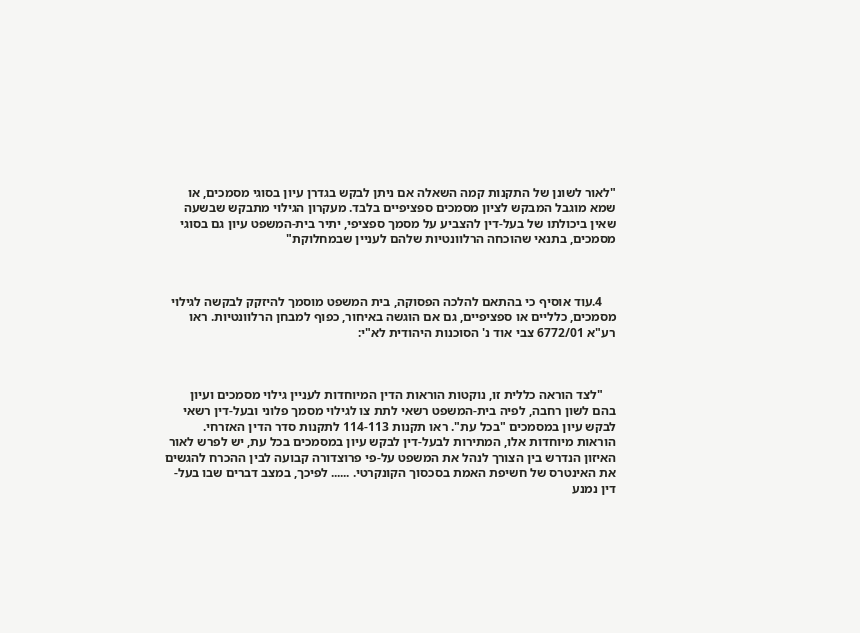"לאור לשונן של התקנות קמה השאלה אם ניתן לבקש בגדרן עיון בסוגי מסמכים, או שמא מוגבל המבקש לציון מסמכים ספציפיים בלבד. מעקרון הגילוי מתבקש שבשעה שאין ביכולתו של בעל-דין להצביע על מסמך ספציפי, יתיר בית-המשפט עיון גם בסוגי מסמכים, בתנאי שהוכחה הרלוונטיות שלהם לעניין שבמחלוקת"



    4.עוד אוסיף כי בהתאם להלכה הפסוקה, בית המשפט מוסמך להיזקק לבקשה לגילוי מסמכים, כלליים או ספציפיים, גם אם הוגשה באיחור, כפוף למבחן הרלוונטיות. ראו רע"א 6772/01 צבי אוד נ' הסוכנות היהודית לא"י:



    "לצד הוראה כללית זו, נוקטות הוראות הדין המיוחדות לעניין גילוי מסמכים ועיון בהם לשון רחבה, לפיה בית-המשפט רשאי לתת צו לגילוי מסמך פלוני ובעל-דין רשאי לבקש עיון במסמכים "בכל עת". ראו תקנות 114-113 לתקנות סדר הדין האזרחי. הוראות מיוחדות אלו, המתירות לבעל-דין לבקש עיון במסמכים בכל עת, יש לפרש לאור האיזון הנדרש בין הצורך לנהל את המשפט על-פי פרוצדורה קבועה לבין ההכרח להגשים את האינטרס של חשיפת האמת בסכסוך הקונקרטי. ...... לפיכך, במצב דברים שבו בעל-דין נמנע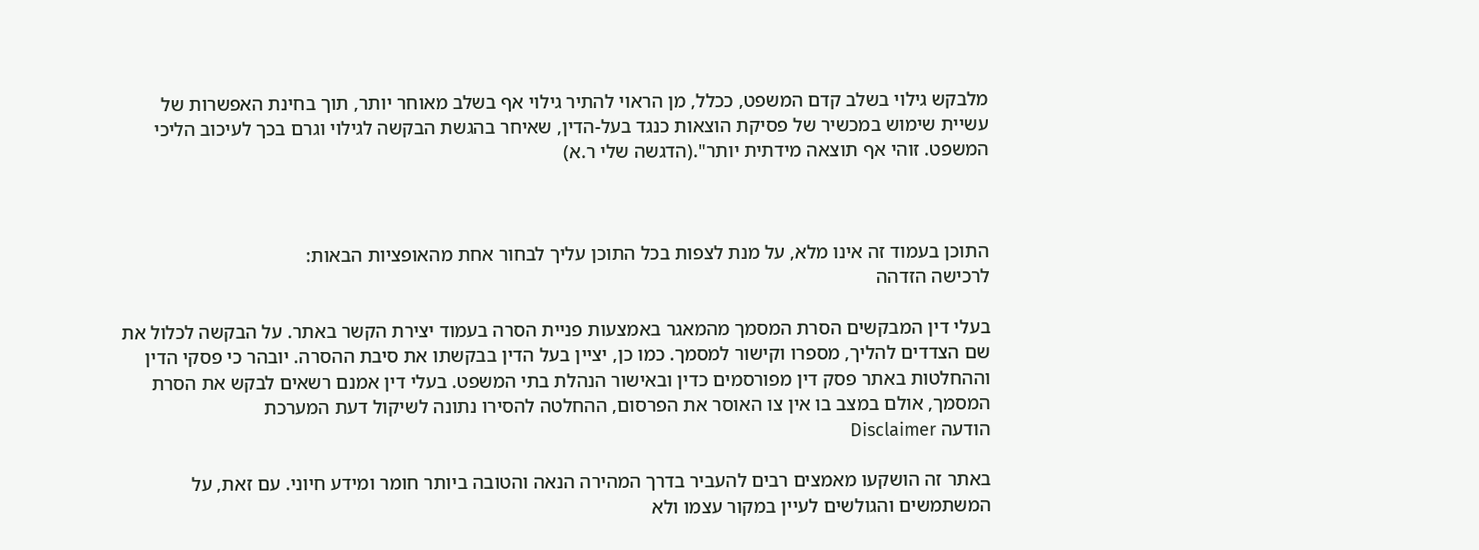מלבקש גילוי בשלב קדם המשפט, ככלל, מן הראוי להתיר גילוי אף בשלב מאוחר יותר, תוך בחינת האפשרות של עשיית שימוש במכשיר של פסיקת הוצאות כנגד בעל-הדין, שאיחר בהגשת הבקשה לגילוי וגרם בכך לעיכוב הליכי המשפט. זוהי אף תוצאה מידתית יותר".(הדגשה שלי ר.א)



התוכן בעמוד זה אינו מלא, על מנת לצפות בכל התוכן עליך לבחור אחת מהאופציות הבאות:
לרכישה הזדהה

בעלי דין המבקשים הסרת המסמך מהמאגר באמצעות פניית הסרה בעמוד יצירת הקשר באתר. על הבקשה לכלול את שם הצדדים להליך, מספרו וקישור למסמך. כמו כן, יציין בעל הדין בבקשתו את סיבת ההסרה. יובהר כי פסקי הדין וההחלטות באתר פסק דין מפורסמים כדין ובאישור הנהלת בתי המשפט. בעלי דין אמנם רשאים לבקש את הסרת המסמך, אולם במצב בו אין צו האוסר את הפרסום, ההחלטה להסירו נתונה לשיקול דעת המערכת
הודעה Disclaimer

באתר זה הושקעו מאמצים רבים להעביר בדרך המהירה הנאה והטובה ביותר חומר ומידע חיוני. עם זאת, על המשתמשים והגולשים לעיין במקור עצמו ולא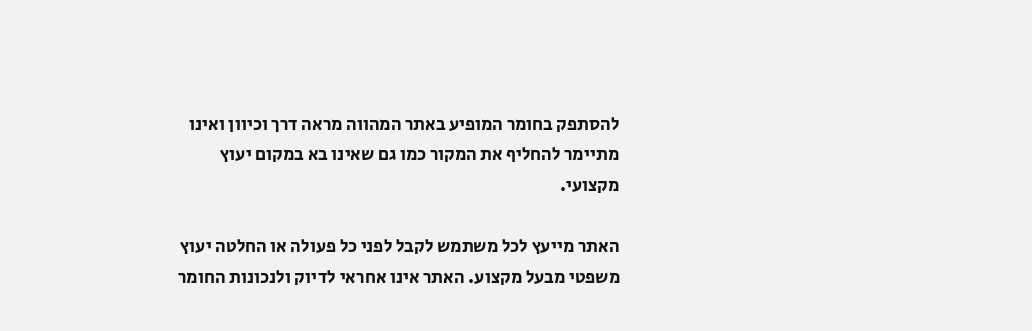להסתפק בחומר המופיע באתר המהווה מראה דרך וכיוון ואינו מתיימר להחליף את המקור כמו גם שאינו בא במקום יעוץ מקצועי.

האתר מייעץ לכל משתמש לקבל לפני כל פעולה או החלטה יעוץ משפטי מבעל מקצוע. האתר אינו אחראי לדיוק ולנכונות החומר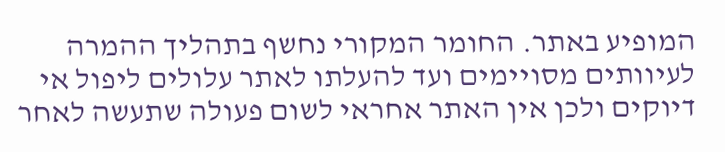המופיע באתר. החומר המקורי נחשף בתהליך ההמרה לעיוותים מסויימים ועד להעלתו לאתר עלולים ליפול אי דיוקים ולכן אין האתר אחראי לשום פעולה שתעשה לאחר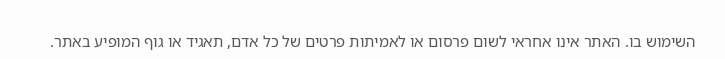השימוש בו. האתר אינו אחראי לשום פרסום או לאמיתות פרטים של כל אדם, תאגיד או גוף המופיע באתר.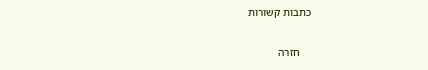כתבות קשורות

    חזרה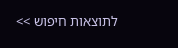לתוצאות חיפוש >>